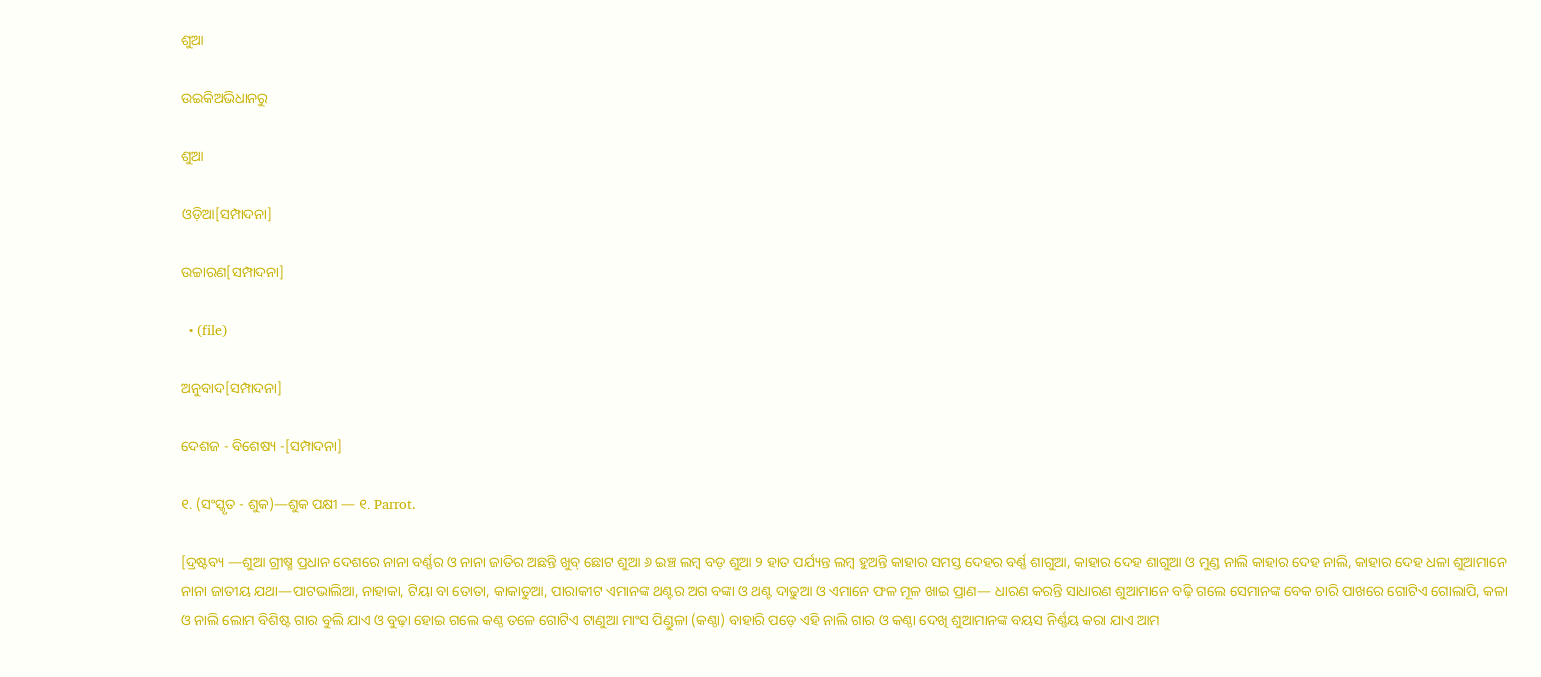ଶୁଆ

ଉଇକିଅଭିଧାନ‌ରୁ

ଶୁଆ

ଓଡ଼ିଆ[ସମ୍ପାଦନା]

ଉଚ୍ଚାରଣ[ସମ୍ପାଦନା]

  • (file)

ଅନୁବାଦ[ସମ୍ପାଦନା]

ଦେଶଜ - ବିଶେଷ୍ୟ -[ସମ୍ପାଦନା]

୧. (ସଂସ୍କୃତ - ଶୁକ)—ଶୁକ ପକ୍ଷୀ — ୧. Parrot.

[ଦ୍ରଷ୍ଟବ୍ୟ —ଶୁଆ ଗ୍ରୀଷ୍ମ ପ୍ରଧାନ ଦେଶରେ ନାନା ବର୍ଣ୍ଣର ଓ ନାନା ଜାତିର ଅଛନ୍ତି ଖୁବ୍ ଛୋଟ ଶୁଆ ୬ ଇଞ୍ଚ ଲମ୍ୱ ବଡ଼ ଶୁଆ ୨ ହାତ ପର୍ଯ୍ୟନ୍ତ ଲମ୍ୱ ହୁଅନ୍ତି କାହାର ସମସ୍ତ ଦେହର ବର୍ଣ୍ଣ ଶାଗୁଆ, କାହାର ଦେହ ଶାଗୁଆ ଓ ମୁଣ୍ଡ ନାଲି କାହାର ଦେହ ନାଲି, କାହାର ଦେହ ଧଳା ଶୁଆମାନେ ନାନା ଜାତୀୟ ଯଥା—ପାଟଭାଲିଆ, ନାହାକା, ଟିୟା ବା ତୋତା, କାକାତୁଆ, ପାରାକୀଟ ଏମାନଙ୍କ ଥଣ୍ଟର ଅଗ ବଙ୍କା ଓ ଥଣ୍ଟ ଦାଢୁଆ ଓ ଏମାନେ ଫଳ ମୂଳ ଖାଇ ପ୍ରାଣ— ଧାରଣ କରନ୍ତି ସାଧାରଣ ଶୁଆମାନେ ବଢ଼ି ଗଲେ ସେମାନଙ୍କ ବେକ ଚାରି ପାଖରେ ଗୋଟିଏ ଗୋଲାପି, କଳା ଓ ନାଲି ଲୋମ ବିଶିଷ୍ଟ ଗାର ବୁଲି ଯାଏ ଓ ବୁଢ଼ା ହୋଇ ଗଲେ କଣ୍ଠ ତଳେ ଗୋଟିଏ ଟାଣୁଆ ମାଂସ ପିଣ୍ଡୁଳା (କଣ୍ଠା) ବାହାରି ପଡ଼େ ଏହି ନାଲି ଗାର ଓ କଣ୍ଠା ଦେଖି ଶୁଆମାନଙ୍କ ବୟସ ନିର୍ଣ୍ଣୟ କରା ଯାଏ ଆମ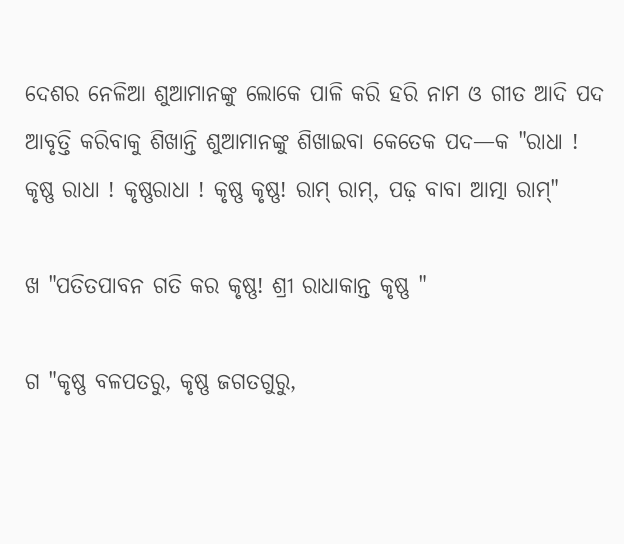ଦେଶର ନେଳିଆ ଶୁଆମାନଙ୍କୁ ଲୋକେ ପାଳି କରି ହରି ନାମ ଓ ଗୀତ ଆଦି ପଦ ଆବୃତ୍ତି କରିବାକୁ ଶିଖାନ୍ତି ଶୁଆମାନଙ୍କୁ ଶିଖାଇବା କେତେକ ପଦ—କ "ରାଧା ! କୃଷ୍ଣ ରାଧା ! କୃଷ୍ଣରାଧା ! କୃଷ୍ଣ କୃଷ୍ଣ! ରାମ୍ ରାମ୍, ପଢ଼ ବାବା ଆତ୍ମା ରାମ୍"

ଖ "ପତିତପାବନ ଗତି କର କୃଷ୍ଣ! ଶ୍ରୀ ରାଧାକାନ୍ତ କୃଷ୍ଣ "

ଗ "କୃଷ୍ଣ ବଳପତରୁ, କୃଷ୍ଣ ଜଗତଗୁରୁ,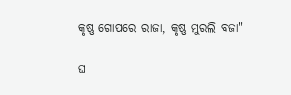କୃଷ୍ଣ ଗୋପରେ ରାଜା, କୃଷ୍ଣ ମୁରଲି ବଜା"

ଘ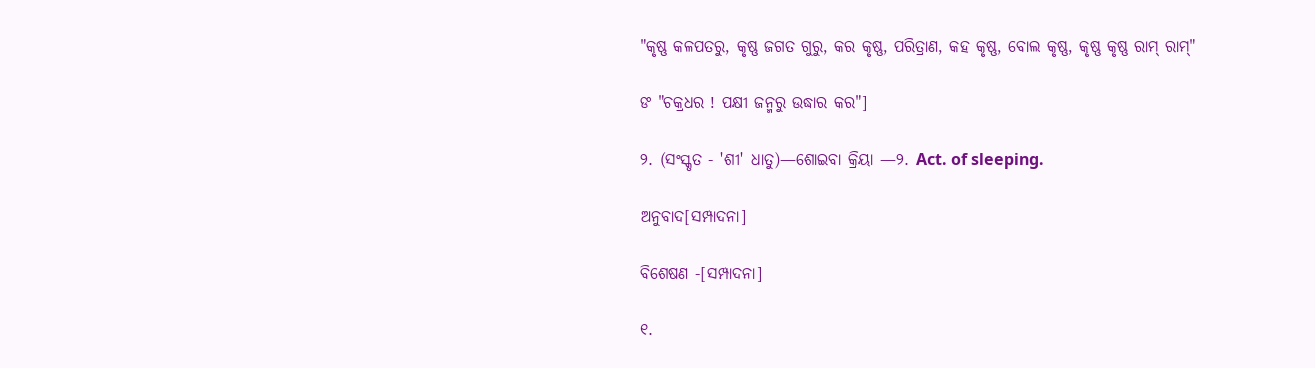"କୃଷ୍ଣ କଳପତରୁ, କୃଷ୍ଣ ଜଗତ ଗୁରୁ, କର କୃଷ୍ଣ, ପରିତ୍ରାଣ, କହ କୃଷ୍ଣ, ବୋଲ କୃଷ୍ଣ, କୃଷ୍ଣ କୃଷ୍ଣ ରାମ୍ ରାମ୍"

ଙ "ଚକ୍ରଧର ! ପକ୍ଷୀ ଜନ୍ମରୁ ଉଦ୍ଧାର କର"]

୨. (ସଂସ୍କୃତ - 'ଶୀ' ଧାତୁ)—ଶୋଇବା କ୍ରିୟା —୨. Act. of sleeping.

ଅନୁବାଦ[ସମ୍ପାଦନା]

ବିଶେଷଣ -[ସମ୍ପାଦନା]

୧.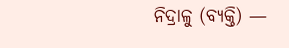ନିଦ୍ରାଳୁ (ବ୍ୟକ୍ତି) —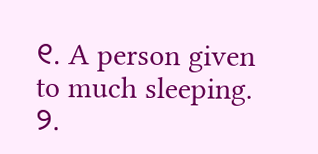୧. A person given to much sleeping.
୨.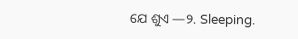ଯେ ଶୁଏ —୨. Sleeping.